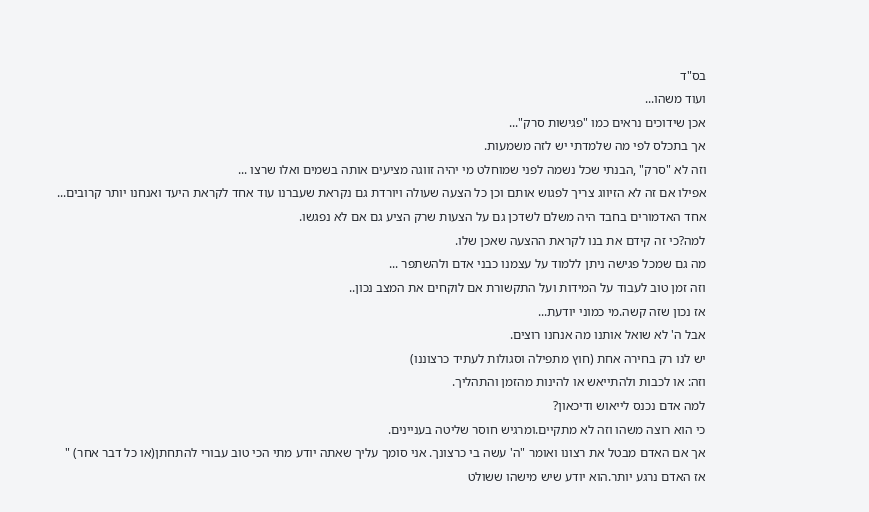בס"ד
ועוד משהו...
אכן שידוכים נראים כמו "פגישות סרק"...
אך בתכלס לפי מה שלמדתי יש לזה משמעות.
וזה לא "סרק" ,הבנתי שכל נשמה לפני שמוחלט מי יהיה זווגה מציעים אותה בשמים ואלו שרצו ...
אפילו אם זה לא הזיווג צריך לפגוש אותם וכן כל הצעה שעולה ויורדת גם נקראת שעברנו עוד אחד לקראת היעד ואנחנו יותר קרובים...
אחד האדמורים בחבד היה משלם לשדכן גם על הצעות שרק הציע גם אם לא נפגשו.
למה?כי זה קידם את בנו לקראת ההצעה שאכן שלו.
מה גם שמכל פגישה ניתן ללמוד על עצמנו כבני אדם ולהשתפר ...
וזה זמן טוב לעבוד על המידות ועל התקשורת אם לוקחים את המצב נכון..
אז נכון שזה קשה.מי כמוני יודעת...
אבל ה' לא שואל אותנו מה אנחנו רוצים.
יש לנו רק בחירה אחת (חוץ מתפילה וסגולות לעתיד כרצוננו)
וזה: או לכבות ולהתייאש או להינות מהזמן והתהליך.
למה אדם נכנס לייאוש ודיכאון?
כי הוא רוצה משהו וזה לא מתקיים.ומרגיש חוסר שליטה בעניינים.
אך אם האדם מבטל את רצונו ואומר "ה' עשה בי כרצונך. אני סומך עליך שאתה יודע מתי הכי טוב עבורי להתחתן(או כל דבר אחר) "
אז האדם נרגע יותר.הוא יודע שיש מישהו ששולט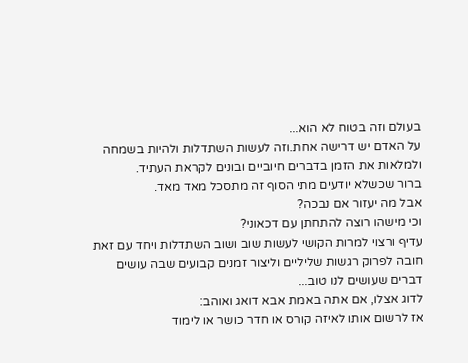בעולם וזה בטוח לא הוא...
על האדם יש דרישה אחת.וזה לעשות השתדלות ולהיות בשמחה ולמלאות את הזמן בדברים חיוביים ובונים לקראת העתיד.
ברור שכשלא יודעים מתי הסוף זה מתסכל מאד מאד.
אבל מה יעזור אם נבכה?
וכי מישהו רוצה להתחתן עם דכאוני?
עדיף ורצוי למרות הקושי לעשות שוב ושוב השתדלות ויחד עם זאת חובה לפרוק רגשות שליליים וליצור זמנים קבועים שבה עושים דברים שעושים לנו טוב...
לדוג אצלו, אם אתה באמת אבא דואג ואוהב:
אז לרשום אותו לאיזה קורס או חדר כושר או לימוד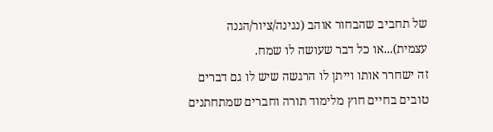של תחביב שהבחור אוהב (נגינה/ציור/הגנה עצמית)...או כל דבר שעושה לו שמח.
זה ישחרר אותו וייתן לו הרגשה שיש לו גם דברים טובים בחיים חוץ מלימוד תורה וחברים שמתחתנים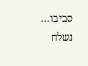סביבו...
נשלח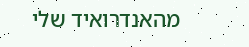מהאנדרואיד שלי